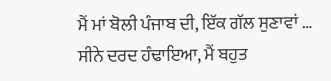ਮੈਂ ਮਾਂ ਬੋਲੀ ਪੰਜਾਬ ਦੀ, ਇੱਕ ਗੱਲ ਸੁਣਾਵਾਂ …
ਸੀਨੇ ਦਰਦ ਹੰਢਾਇਆ, ਮੈਂ ਬਹੁਤ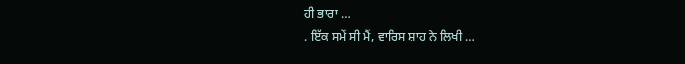ਹੀ ਭਾਰਾ …
. ਇੱਕ ਸਮੇਂ ਸੀ ਮੈਂ, ਵਾਰਿਸ ਸ਼ਾਹ ਨੇ ਲਿਖੀ …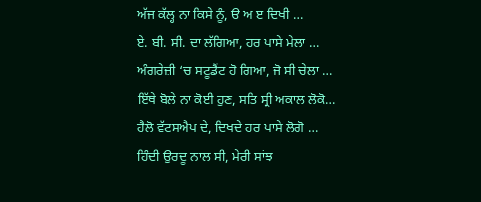ਅੱਜ ਕੱਲ੍ਹ ਨਾ ਕਿਸੇ ਨੂੰ, ੳ ਅ ੲ ਦਿਖੀ …
ਏ. ਬੀ. ਸੀ. ਦਾ ਲੱਗਿਆ, ਹਰ ਪਾਸੇ ਮੇਲਾ …
ਅੰਗਰੇਜ਼ੀ ‘ਚ ਸਟੂਡੈਂਟ ਹੋ ਗਿਆ, ਜੋ ਸੀ ਚੇਲਾ …
ਇੱਥੇ ਬੋਲੇ ਨਾ ਕੋਈ ਹੁਣ, ਸਤਿ ਸ੍ਰੀ ਅਕਾਲ ਲੋਕੋ…
ਹੈਲੋ ਵੱਟਸਐਪ ਦੇ, ਦਿਖਦੇ ਹਰ ਪਾਸੇ ਲੋਗੋ …
ਹਿੰਦੀ ਉਰਦੂ ਨਾਲ ਸੀ, ਮੇਰੀ ਸਾਂਝ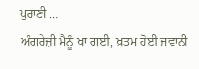ਪੁਰਾਣੀ …
ਅੰਗਰੇਜ਼ੀ ਮੈਨੂੰ ਖਾ ਗਈ, ਖ਼ਤਮ ਹੋਈ ਜਵਾਨੀ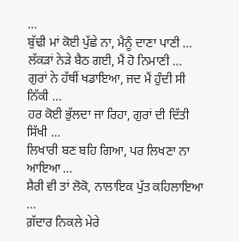…
ਬੁੱਢੀ ਮਾਂ ਕੋਈ ਪੁੱਛੇ ਨਾ, ਮੈਨੂੰ ਦਾਣਾ ਪਾਣੀ …
ਲੱਕੜਾਂ ਨੇੜੇ ਬੈਠ ਗਈ, ਮੈਂ ਹੋ ਨਿਮਾਣੀ …
ਗੁਰਾਂ ਨੇ ਹੱਥੀਂ ਖਡਾਇਆ, ਜਦ ਮੈਂ ਹੁੰਦੀ ਸੀ ਨਿੱਕੀ …
ਹਰ ਕੋਈ ਭੁੱਲਦਾ ਜਾ ਰਿਹਾ, ਗੁਰਾਂ ਦੀ ਦਿੱਤੀ ਸਿੱਖੀ …
ਲਿਖਾਰੀ ਬਣ ਬਹਿ ਗਿਆ, ਪਰ ਲਿਖਣਾ ਨਾ ਆਇਆ …
ਸ਼ੈਰੀ ਵੀ ਤਾਂ ਲੋਕੋ, ਨਾਲਾਇਕ ਪੁੱਤ ਕਹਿਲਾਇਆ …
ਗ਼ੱਦਾਰ ਨਿਕਲੇ ਮੇਰੇ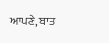ਆਪਣੇ, ਬਾਤ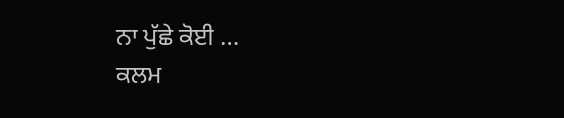ਨਾ ਪੁੱਛੇ ਕੋਈ …
ਕਲਮ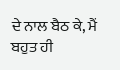ਦੇ ਨਾਲ ਬੈਠ ਕੇ, ਮੈਂ ਬਹੁਤ ਹੀ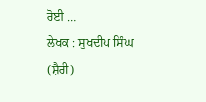ਰੋਈ …
ਲੇਖਕ : ਸੁਖਦੀਪ ਸਿੰਘ (ਸ਼ੈਰੀ)